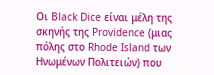Oι Black Dice είναι μέλη της σκηνής της Providence (μιας πόλης στο Rhode Island των Ηνωμένων Πολιτειών) που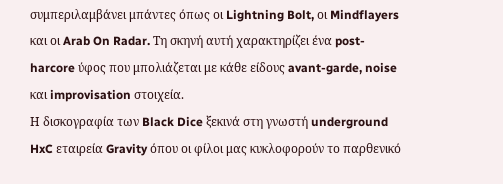συμπεριλαμβάνει μπάντες όπως οι Lightning Bolt, οι Mindflayers και οι Arab On Radar. Τη σκηνή αυτή χαρακτηρίζει ένα post-harcore ύφος που μπολιάζεται με κάθε είδους avant-garde, noise και improvisation στοιχεία.
Η δισκογραφία των Black Dice ξεκινά στη γνωστή underground HxC εταιρεία Gravity όπου οι φίλοι μας κυκλοφορούν το παρθενικό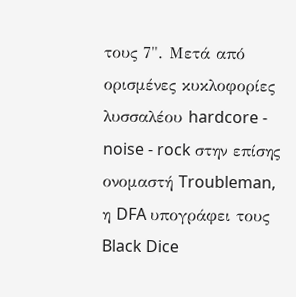τους 7". Μετά από ορισμένες κυκλοφορίες λυσσαλέου hardcore - noise - rock στην επίσης ονομαστή Troubleman, η DFA υπογράφει τους Black Dice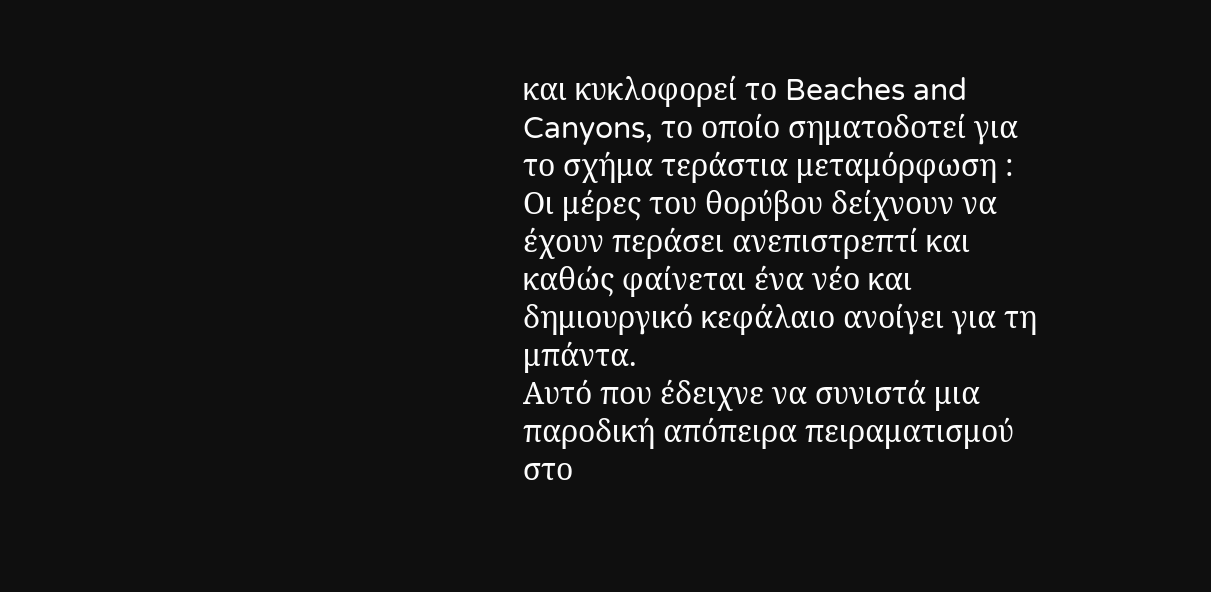και κυκλοφορεί το Beaches and Canyons, το οποίο σηματοδοτεί για το σχήμα τεράστια μεταμόρφωση : Οι μέρες του θορύβου δείχνουν να έχουν περάσει ανεπιστρεπτί και καθώς φαίνεται ένα νέο και δημιουργικό κεφάλαιο ανοίγει για τη μπάντα.
Αυτό που έδειχνε να συνιστά μια παροδική απόπειρα πειραματισμού στο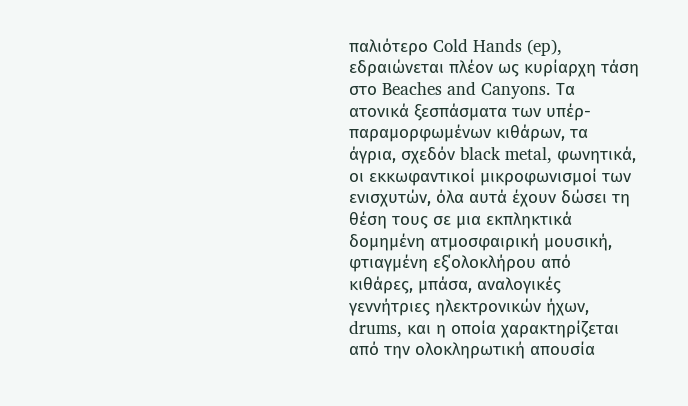παλιότερο Cold Hands (ep), εδραιώνεται πλέον ως κυρίαρχη τάση στο Beaches and Canyons. Tα ατονικά ξεσπάσματα των υπέρ-παραμορφωμένων κιθάρων, τα άγρια, σχεδόν black metal, φωνητικά, οι εκκωφαντικοί μικροφωνισμοί των ενισχυτών, όλα αυτά έχουν δώσει τη θέση τους σε μια εκπληκτικά δομημένη ατμοσφαιρική μουσική, φτιαγμένη εξ΄ολοκλήρου από κιθάρες, μπάσα, αναλογικές γεννήτριες ηλεκτρονικών ήχων, drums, και η οποία χαρακτηρίζεται από την ολοκληρωτική απουσία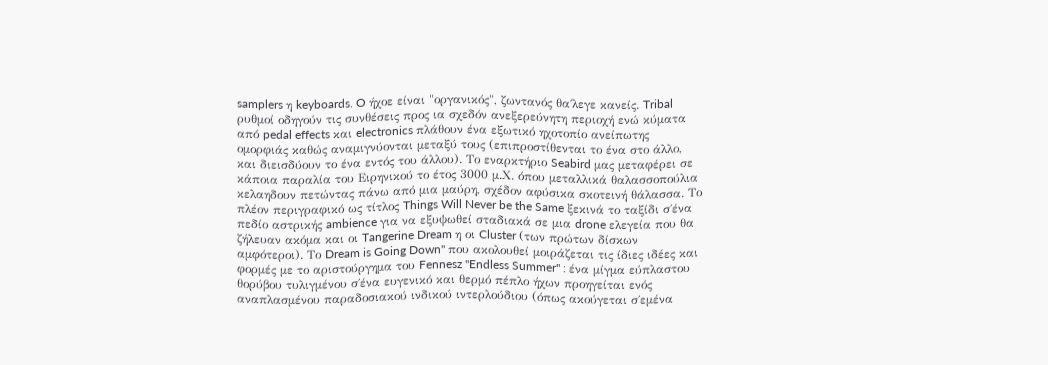samplers η keyboards. O ήχοε είναι "οργανικός", ζωντανός θα΄λεγε κανείς. Tribal ρυθμοί οδηγούν τις συνθέσεις προς ια σχεδόν ανεξερεύνητη περιοχή ενώ κύματα από pedal effects και electronics πλάθουν ένα εξωτικό ηχοτοπίο ανείπωτης ομορφιάς καθώς αναμιγνύονται μεταξύ τους (επιπροστίθενται το ένα στο άλλο, και διεισδύουν το ένα εντός του άλλου). Tο εναρκτήριο Seabird μας μεταφέρει σε κάποια παραλία του Ειρηνικού το έτος 3000 μ.Χ. όπου μεταλλικά θαλασσοπούλια κελαηδουν πετώντας πάνω από μια μαύρη, σχέδον αφύσικα σκοτεινή θάλασσα. Το πλέον περιγραφικό ως τίτλος Things Will Never be the Same ξεκινά το ταξίδι σ΄ένα πεδίο αστρικής ambience για να εξυψωθεί σταδιακά σε μια drone ελεγεία που θα ζήλευαν ακόμα και οι Tangerine Dream η οι Cluster (των πρώτων δίσκων αμφότεροι). Το Dream is Going Down" που ακολουθεί μοιράζεται τις ίδιες ιδέες και φορμές με το αριστούργημα του Fennesz "Endless Summer" : ένα μίγμα εύπλαστου θορύβου τυλιγμένου σ΄ένα ευγενικό και θερμό πέπλο ήχων προηγείται ενός αναπλασμένου παραδοσιακού ινδικού ιντερλούδιου (όπως ακούγεται σ΄εμένα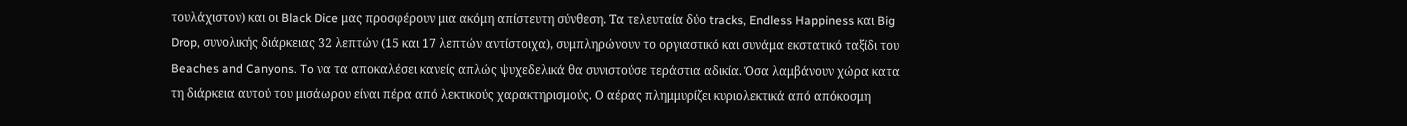τουλάχιστον) και οι Black Dice μας προσφέρουν μια ακόμη απίστευτη σύνθεση. Τα τελευταία δύο tracks, Endless Happiness και Big Drop, συνολικής διάρκειας 32 λεπτών (15 και 17 λεπτών αντίστοιχα), συμπληρώνουν το οργιαστικό και συνάμα εκστατικό ταξίδι του Beaches and Canyons. To να τα αποκαλέσει κανείς απλώς ψυχεδελικά θα συνιστούσε τεράστια αδικία. Όσα λαμβάνουν χώρα κατα τη διάρκεια αυτού του μισάωρου είναι πέρα από λεκτικούς χαρακτηρισμούς. Ο αέρας πλημμυρίζει κυριολεκτικά από απόκοσμη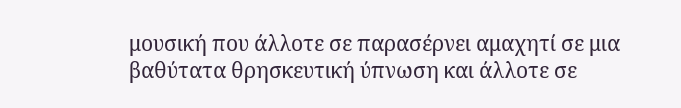μουσική που άλλοτε σε παρασέρνει αμαχητί σε μια βαθύτατα θρησκευτική ύπνωση και άλλοτε σε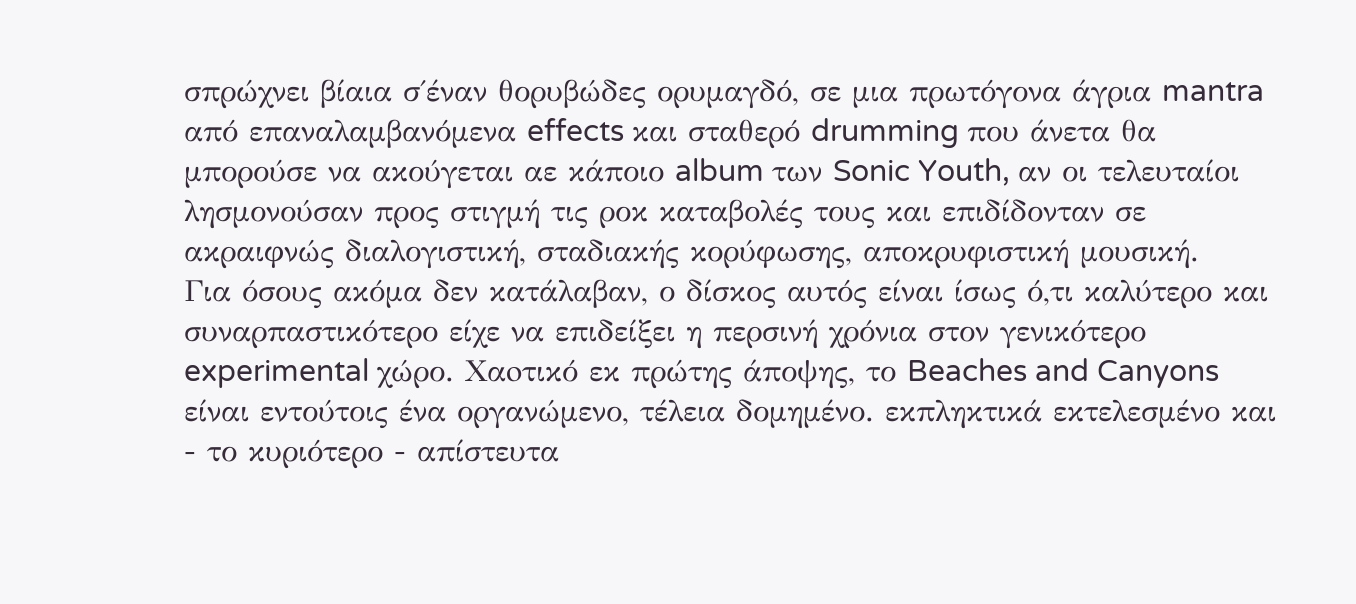σπρώχνει βίαια σ΄έναν θορυβώδες ορυμαγδό, σε μια πρωτόγονα άγρια mantra από επαναλαμβανόμενα effects και σταθερό drumming που άνετα θα μπορούσε να ακούγεται αε κάποιο album των Sonic Youth, αν οι τελευταίοι λησμονούσαν προς στιγμή τις ροκ καταβολές τους και επιδίδονταν σε ακραιφνώς διαλογιστική, σταδιακής κορύφωσης, αποκρυφιστική μουσική.
Για όσους ακόμα δεν κατάλαβαν, ο δίσκος αυτός είναι ίσως ό,τι καλύτερο και συναρπαστικότερο είχε να επιδείξει η περσινή χρόνια στον γενικότερο experimental χώρο. Χαoτικό εκ πρώτης άποψης, το Beaches and Canyons είναι εντούτοις ένα οργανώμενο, τέλεια δομημένο. εκπληκτικά εκτελεσμένο και - το κυριότερο - απίστευτα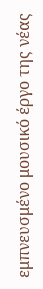εμπνευσμένο μουσικό έργο της νέας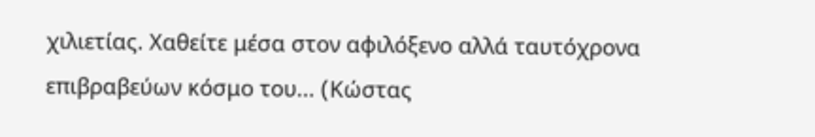χιλιετίας. Χαθείτε μέσα στον αφιλόξενο αλλά ταυτόχρονα επιβραβεύων κόσμο του... (Kώστας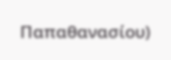Παπαθανασίου)